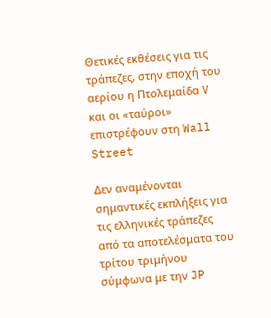Θετικές εκθέσεις για τις τράπεζες, στην εποχή του αερίου η Πτολεμαίδα V και οι «ταύροι» επιστρέφουν στη Wall Street

Δεν αναμένονται σημαντικές εκπλήξεις για τις ελληνικές τράπεζες από τα αποτελέσματα του τρίτου τριμήνου σύμφωνα με την JP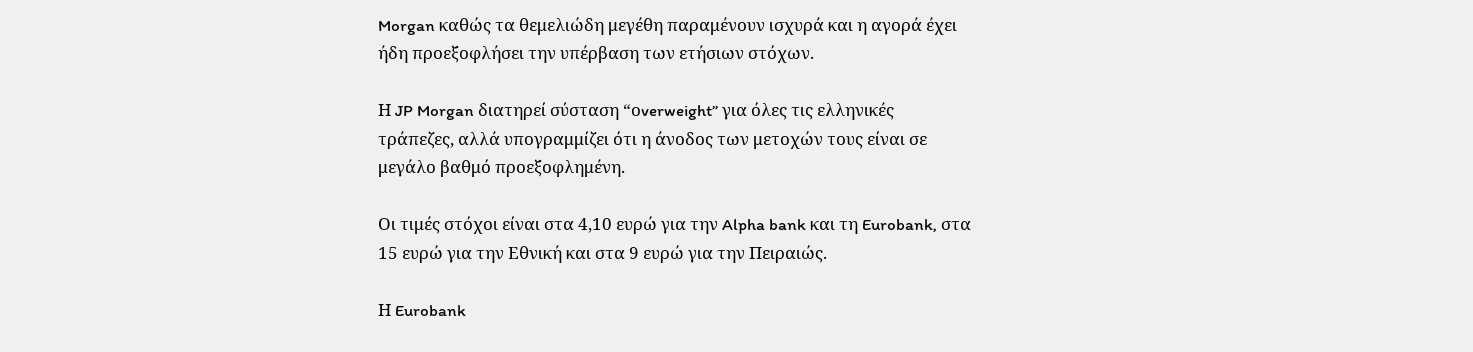Morgan καθώς τα θεμελιώδη μεγέθη παραμένουν ισχυρά και η αγορά έχει ήδη προεξοφλήσει την υπέρβαση των ετήσιων στόχων.

Η JP Morgan διατηρεί σύσταση “οverweight” για όλες τις ελληνικές τράπεζες, αλλά υπογραμμίζει ότι η άνοδος των μετοχών τους είναι σε μεγάλο βαθμό προεξοφλημένη.

Οι τιμές στόχοι είναι στα 4,10 ευρώ για την Alpha bank και τη Eurobank, στα 15 ευρώ για την Εθνική και στα 9 ευρώ για την Πειραιώς.

Η Eurobank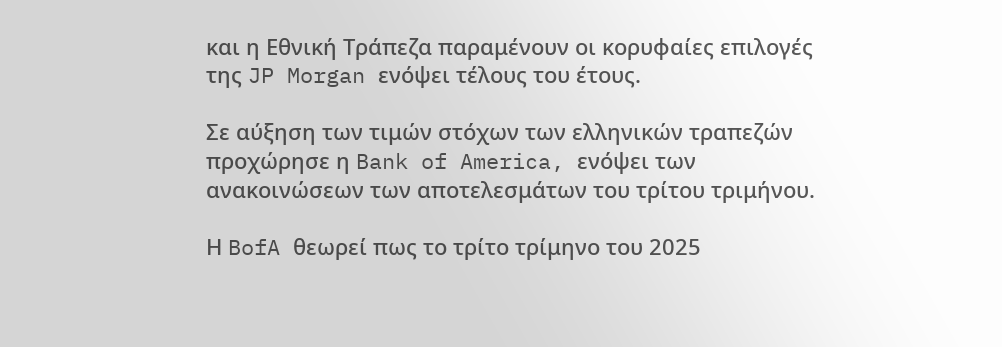και η Εθνική Τράπεζα παραμένουν οι κορυφαίες επιλογές της JP Morgan ενόψει τέλους του έτους.

Σε αύξηση των τιμών στόχων των ελληνικών τραπεζών προχώρησε η Bank of America, ενόψει των ανακοινώσεων των αποτελεσμάτων του τρίτου τριμήνου.

Η BofA θεωρεί πως το τρίτο τρίμηνο του 2025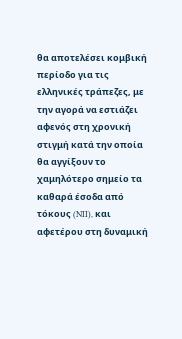θα αποτελέσει κομβική περίοδο για τις ελληνικές τράπεζες, με την αγορά να εστιάζει αφενός στη χρονική στιγμή κατά την οποία θα αγγίξουν το χαμηλότερο σημείο τα καθαρά έσοδα από τόκους (NII), και αφετέρου στη δυναμική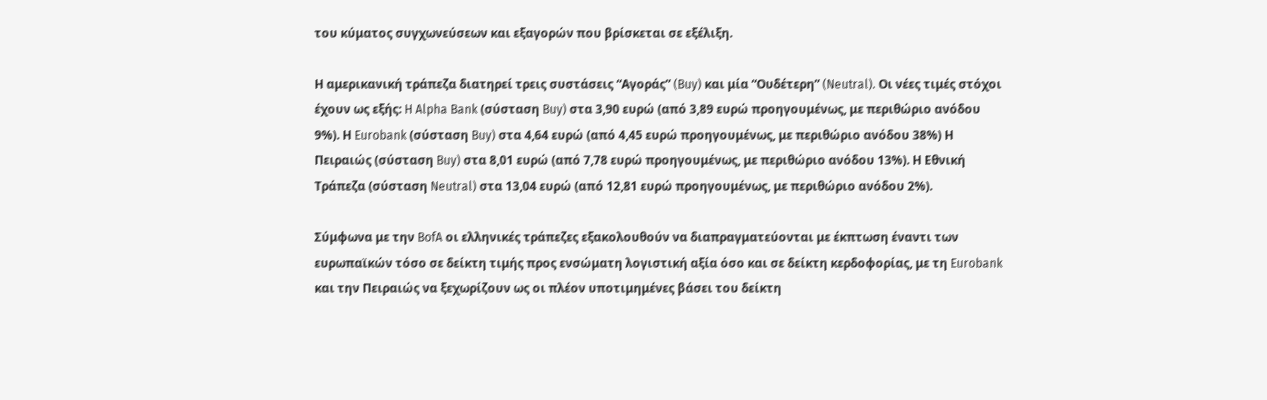του κύματος συγχωνεύσεων και εξαγορών που βρίσκεται σε εξέλιξη.

Η αμερικανική τράπεζα διατηρεί τρεις συστάσεις “Αγοράς” (Buy) και μία “Ουδέτερη” (Neutral). Οι νέες τιμές στόχοι έχουν ως εξής: H Alpha Bank (σύσταση Buy) στα 3,90 ευρώ (από 3,89 ευρώ προηγουμένως, με περιθώριο ανόδου 9%). Η Eurobank (σύσταση Buy) στα 4,64 ευρώ (από 4,45 ευρώ προηγουμένως, με περιθώριο ανόδου 38%) Η Πειραιώς (σύσταση Buy) στα 8,01 ευρώ (από 7,78 ευρώ προηγουμένως, με περιθώριο ανόδου 13%). Η Εθνική Τράπεζα (σύσταση Neutral) στα 13,04 ευρώ (από 12,81 ευρώ προηγουμένως, με περιθώριο ανόδου 2%).

Σύμφωνα με την BofA οι ελληνικές τράπεζες εξακολουθούν να διαπραγματεύονται με έκπτωση έναντι των ευρωπαϊκών τόσο σε δείκτη τιμής προς ενσώματη λογιστική αξία όσο και σε δείκτη κερδοφορίας, με τη Eurobank και την Πειραιώς να ξεχωρίζουν ως οι πλέον υποτιμημένες βάσει του δείκτη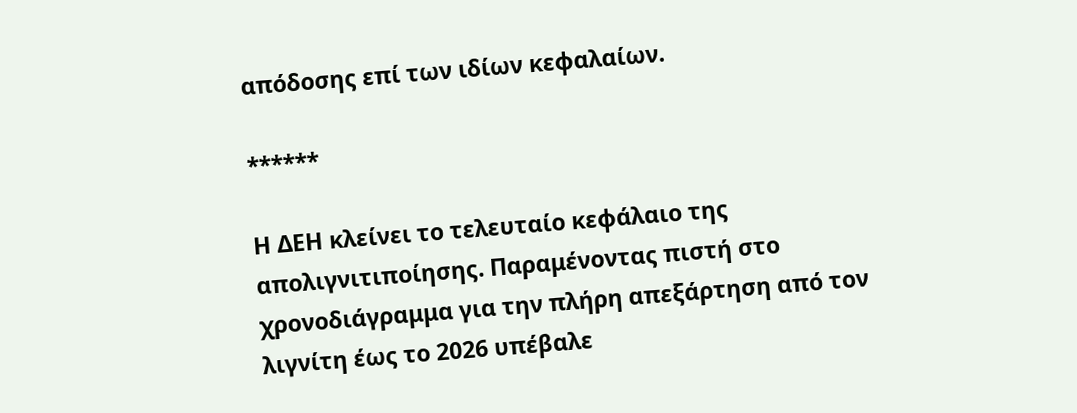απόδοσης επί των ιδίων κεφαλαίων.

******

Η ΔΕΗ κλείνει το τελευταίο κεφάλαιο της απολιγνιτιποίησης. Παραμένοντας πιστή στο χρονοδιάγραμμα για την πλήρη απεξάρτηση από τον λιγνίτη έως το 2026 υπέβαλε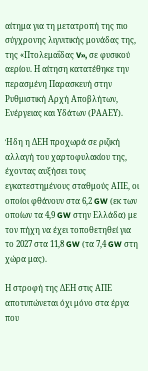αίτημα για τη μετατροπή της πιο σύγχρονης λιγνιτικής μονάδας της, της «Πτολεμαΐδας V», σε φυσικού αερίου. Η αίτηση κατατέθηκε την περασμένη Παρασκευή στην Ρυθμιστική Αρχή Αποβλήτων, Ενέργειας και Υδάτων (ΡΑΑΕΥ).

Ήδη η ΔΕΗ προχωρά σε ριζική αλλαγή του χαρτοφυλακίου της, έχοντας αυξήσει τους εγκατεστημένους σταθμούς ΑΠΕ, οι οποίοι φθάνουν στα 6,2 GW (εκ των οποίων τα 4,9 GW στην Ελλάδα) με τον πήχη να έχει τοποθετηθεί για το 2027 στα 11,8 GW (τα 7,4 GW στη χώρα μας).

Η στροφή της ΔΕΗ στις ΑΠΕ αποτυπώνεται όχι μόνο στα έργα που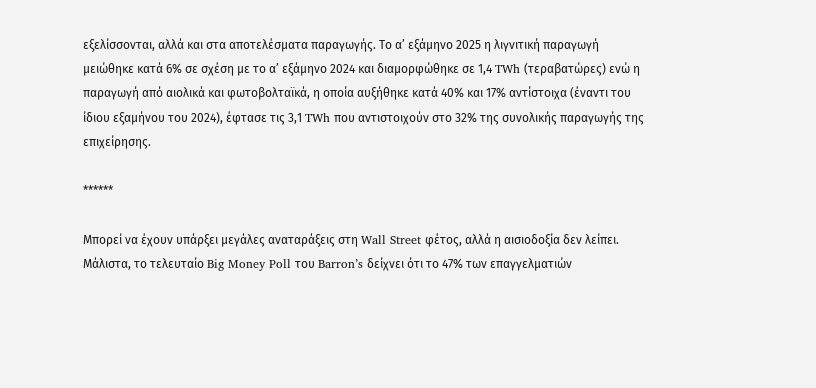εξελίσσονται, αλλά και στα αποτελέσματα παραγωγής. Το α’ εξάμηνο 2025 η λιγνιτική παραγωγή μειώθηκε κατά 6% σε σχέση με το α’ εξάμηνο 2024 και διαμορφώθηκε σε 1,4 TWh (τεραβατώρες) ενώ η παραγωγή από αιολικά και φωτοβολταϊκά, η οποία αυξήθηκε κατά 40% και 17% αντίστοιχα (έναντι του ίδιου εξαμήνου του 2024), έφτασε τις 3,1 TWh που αντιστοιχούν στο 32% της συνολικής παραγωγής της επιχείρησης.

******

Μπορεί να έχουν υπάρξει μεγάλες αναταράξεις στη Wall Street φέτος, αλλά η αισιοδοξία δεν λείπει. Μάλιστα, το τελευταίο Big Money Poll του Barron’s δείχνει ότι το 47% των επαγγελματιών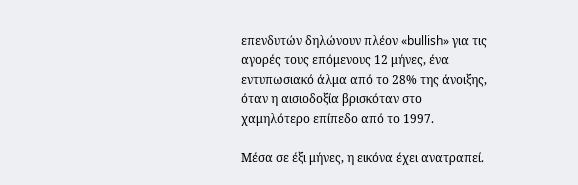επενδυτών δηλώνουν πλέον «bullish» για τις αγορές τους επόμενους 12 μήνες, ένα εντυπωσιακό άλμα από το 28% της άνοιξης, όταν η αισιοδοξία βρισκόταν στο χαμηλότερο επίπεδο από το 1997.

Μέσα σε έξι μήνες, η εικόνα έχει ανατραπεί.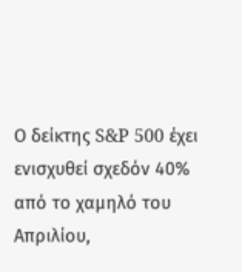Ο δείκτης S&P 500 έχει ενισχυθεί σχεδόν 40% από το χαμηλό του Απριλίου,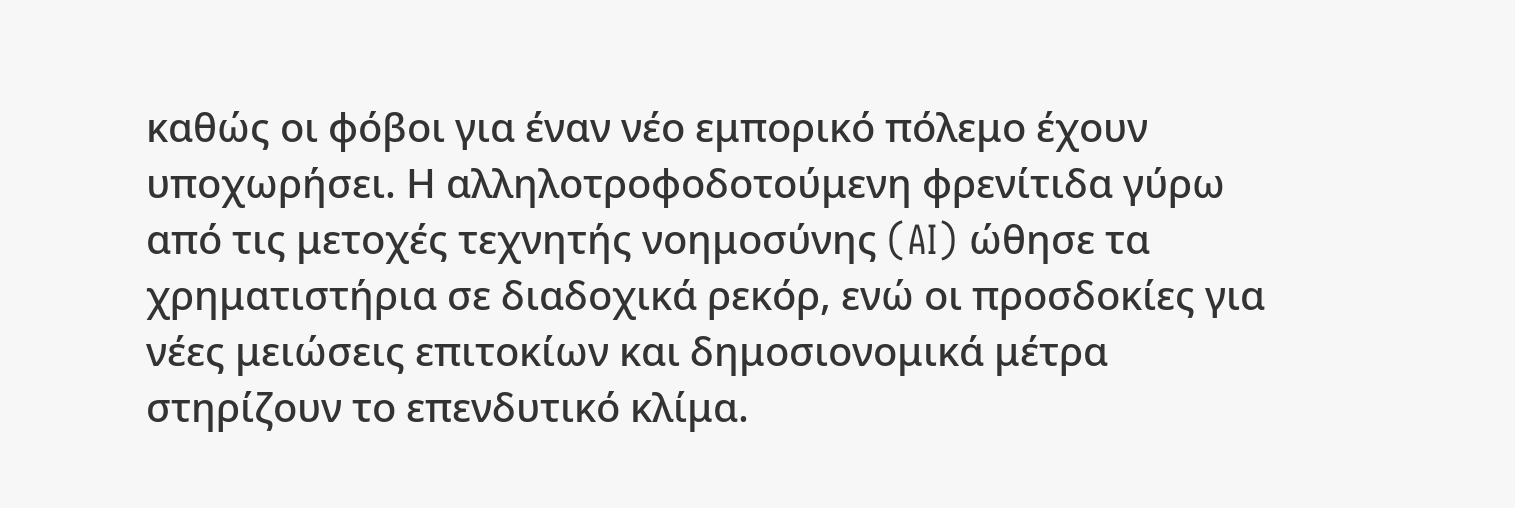καθώς οι φόβοι για έναν νέο εμπορικό πόλεμο έχουν υποχωρήσει. Η αλληλοτροφοδοτούμενη φρενίτιδα γύρω από τις μετοχές τεχνητής νοημοσύνης (AI) ώθησε τα χρηματιστήρια σε διαδοχικά ρεκόρ, ενώ οι προσδοκίες για νέες μειώσεις επιτοκίων και δημοσιονομικά μέτρα στηρίζουν το επενδυτικό κλίμα.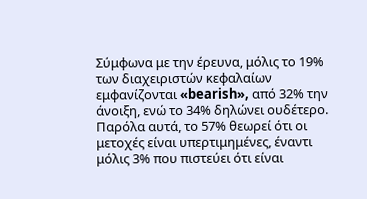Σύμφωνα με την έρευνα, μόλις το 19% των διαχειριστών κεφαλαίων εμφανίζονται «bearish», από 32% την άνοιξη, ενώ το 34% δηλώνει ουδέτερο. Παρόλα αυτά, το 57% θεωρεί ότι οι μετοχές είναι υπερτιμημένες, έναντι μόλις 3% που πιστεύει ότι είναι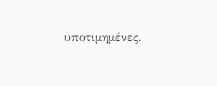υποτιμημένες.